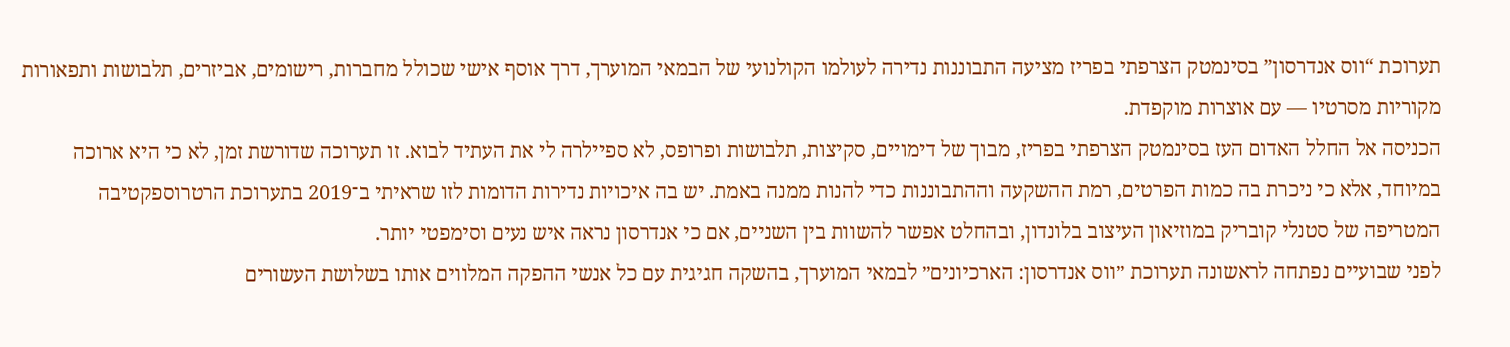תערוכת “ווס אנדרסון” בסינמטק הצרפתי בפריז מציעה התבוננות נדירה לעולמו הקולנועי של הבמאי המוערך, דרך אוסף אישי שכולל מחברות, רישומים, אביזרים, תלבושות ותפאורות מקוריות מסרטיו — עם אוצרות מוקפדת.
הכניסה אל החלל האדום העז בסינמטק הצרפתי בפריז, מבוך של דימויים, סקיצות, תלבושות ופרופס, לא ספיילרה לי את העתיד לבוא. זו תערוכה שדורשת זמן, לא כי היא ארוכה במיוחד, אלא כי ניכרת בה כמות הפרטים, רמת ההשקעה וההתבוננות כדי להנות ממנה באמת. יש בה איכויות נדירות הדומות לזו שראיתי ב־2019 בתערוכת הרטרוספקטיבה המטריפה של סטנלי קובריק במוזיאון העיצוב בלונדון, ובהחלט אפשר להשוות בין השניים, אם כי אנדרסון נראה איש נעים וסימפטי יותר.
לפני שבועיים נפתחה לראשונה תערוכת ״ווס אנדרסון: הארכיונים״ לבמאי המוערך, בהשקה חגיגית עם כל אנשי ההפקה המלווים אותו בשלושת העשורים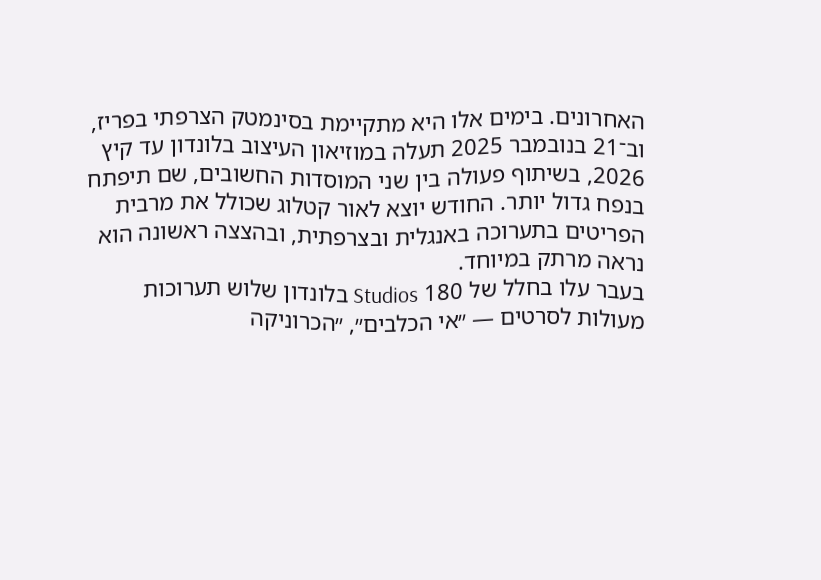האחרונים. בימים אלו היא מתקיימת בסינמטק הצרפתי בפריז, וב־21 בנובמבר 2025 תעלה במוזיאון העיצוב בלונדון עד קיץ 2026, בשיתוף פעולה בין שני המוסדות החשובים, שם תיפתח בנפח גדול יותר. החודש יוצא לאור קטלוג שכולל את מרבית הפריטים בתערוכה באנגלית ובצרפתית, ובהצצה ראשונה הוא נראה מרתק במיוחד.
בעבר עלו בחלל של 180 Studios בלונדון שלוש תערוכות מעולות לסרטים — ״אי הכלבים״, ״הכרוניקה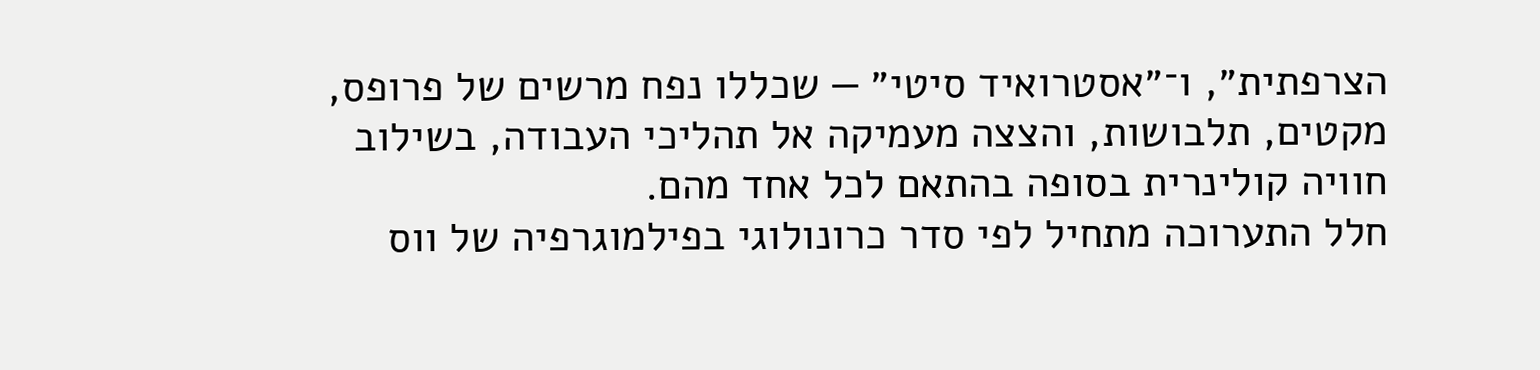הצרפתית״, ו־״אסטרואיד סיטי״ — שכללו נפח מרשים של פרופס, מקטים, תלבושות, והצצה מעמיקה אל תהליכי העבודה, בשילוב חוויה קולינרית בסופה בהתאם לכל אחד מהם.
חלל התערוכה מתחיל לפי סדר כרונולוגי בפילמוגרפיה של ווס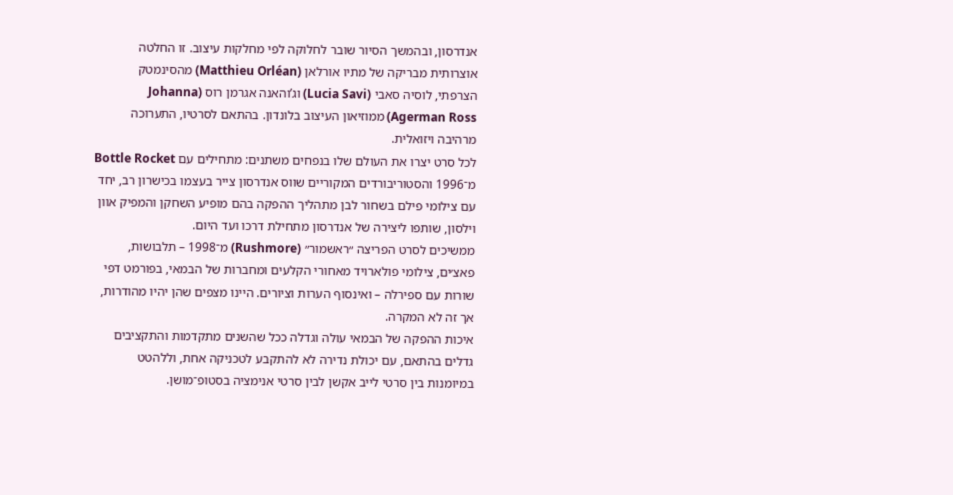אנדרסון, ובהמשך הסיור שובר לחלוקה לפי מחלקות עיצוב. זו החלטה אוצרותית מבריקה של מתיו אורלאן (Matthieu Orléan) מהסינמטק הצרפתי, לוסיה סאבי (Lucia Savi) וג’והאנה אגרמן רוס (Johanna Agerman Ross) ממוזיאון העיצוב בלונדון. בהתאם לסרטיו, התערוכה מרהיבה ויזואלית.
לכל סרט יצרו את העולם שלו בנפחים משתנים: מתחילים עם Bottle Rocket מ־1996 והסטוריבורדים המקוריים שווס אנדרסון צייר בעצמו בכישרון רב, יחד עם צילומי פילם בשחור לבן מתהליך ההפקה בהם מופיע השחקן והמפיק אוון וילסון, שותפו ליצירה של אנדרסון מתחילת דרכו ועד היום.
ממשיכים לסרט הפריצה ״ראשמור״ (Rushmore) מ־1998 – תלבושות, פאצ׳ים, צילומי פולארויד מאחורי הקלעים ומחברות של הבמאי, בפורמט דפי שורות עם ספירלה – ואינסוף הערות וציורים. היינו מצפים שהן יהיו מהודרות, אך זה לא המקרה.
איכות ההפקה של הבמאי עולה וגדלה ככל שהשנים מתקדמות והתקציבים גדלים בהתאם, עם יכולת נדירה לא להתקבע לטכניקה אחת, וללהטט במיומנות בין סרטי לייב אקשן לבין סרטי אנימציה בסטופ־מושן.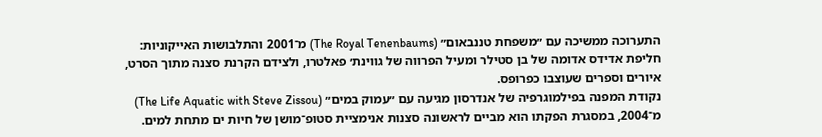התערוכה ממשיכה עם ״משפחת טננבאום״ (The Royal Tenenbaums) מ־2001 והתלבושות האייקוניות: חליפת אדידס אדומה של בן סטילר ומעיל הפרווה של גווינת׳ פאלטרו, ולצידם הקרנת סצנה מתוך הסרט, איורים וספרים שעוצבו כפרופס.
נקודת המפנה בפילמוגרפיה של אנדרסון מגיעה עם ״עמוק במים״ (The Life Aquatic with Steve Zissou) מ־2004, במסגרת הפקתו הוא מביים לראשונה סצנות אנימציית סטופ־מושן של חיות ים מתחת למים.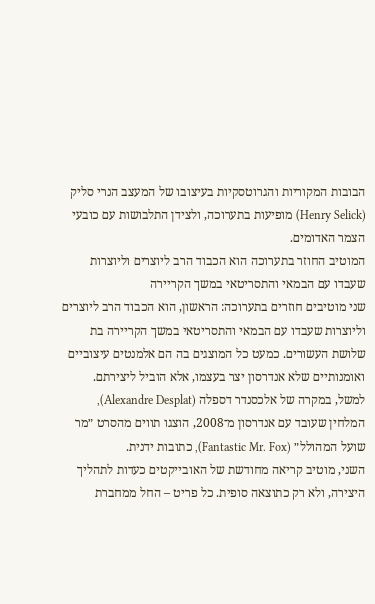הבובות המקוריות והגרוטסקיות בעיצובו של המעצב הנרי סליק (Henry Selick) מופיעות בתערוכה, ולצידן התלבושות עם כובעי הצמר האדומים.
המוטיב החוזר בתערוכה הוא הכבוד הרב ליוצרים וליוצרות שעבדו עם הבמאי והתסריטאי במשך הקריירה
שני מוטיבים חוזרים בתערוכה: הראשון, הוא הכבוד הרב ליוצרים וליוצרות שעבדו עם הבמאי והתסריטאי במשך הקריירה בת שלושת העשורים. כמעט כל המוצגים בה הם אלמנטים עיצוביים ואומנותיים שלא אנדרסון יצר בעצמו, אלא הוביל ליצירתם. למשל, במקרה של אלכסנדר דספלה (Alexandre Desplat), המלחין שעובד עם אנדרסון מ־2008, הוצגו תווים מהסרט ״מר שועל המהולל״ (Fantastic Mr. Fox), כתובות ידנית.
השני, מוטיב קריאה מחודשת של האובייקטים כעדות לתהליך היצירה, ולא רק כתוצאה סופית. כל פריט – החל ממחברת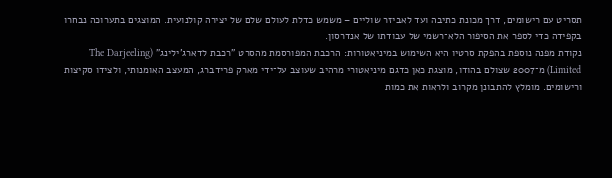תסריט עם רישומים, דרך מכונת כתיבה ועד לאביזר שוליים – משמש כדלת לעולם שלם של יצירה קולנועית. המוצגים בתערוכה נבחרו בקפידה כדי לספר את הסיפור הלא־רשמי של עבודתו של אנדרסון.
נקודת מפנה נוספת בהפקת סרטיו היא השימוש במיניאטורות: הרכבת המפורסמת מהסרט "רכבת לדארג'ילינג" (The Darjeeling Limited) מ־2007 שצולם בהודו, מוצגת כאן כדגם מיניאטורי מרהיב שעוצב על־ידי מארק פרידברג, המעצב האומנותי, ולצידו סקיצות ורישומים. מומלץ להתבונן מקרוב ולראות את כמות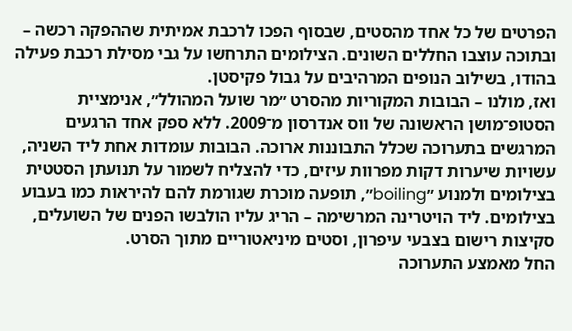הפרטים של כל אחד מהסטים, שבסוף הפכו לרכבת אמיתית שההפקה רכשה – ובתוכה עוצבו החללים השונים. הצילומים התרחשו על גבי מסילת רכבת פעילה בהודו, בשילוב הנופים המרהיבים על גבול פקיסטן.
ואז, מולנו – הבובות המקוריות מהסרט ״מר שועל המהולל״, אנימציית הסטופ־מושן הראשונה של ווס אנדרסון מ־2009. ללא ספק אחד הרגעים המרגשים בתערוכה שכלל התבוננות ארוכה. הבובות עומדות אחת ליד השניה, עשויות שיערות דקות מפרוות עיזים, כדי להצליח לשמור על תנועתן הסטטית בצילומים ולמנוע ״boiling״, תופעה מוכרת שגורמת להם להיראות כמו בעבוע בצילומים. ליד הויטרינה המרשימה – הריג עליו הולבשו הפנים של השועלים, סקיצות רישום בצבעי עיפרון, וסטים מיניאטוריים מתוך הסרט.
החל מאמצע התערוכה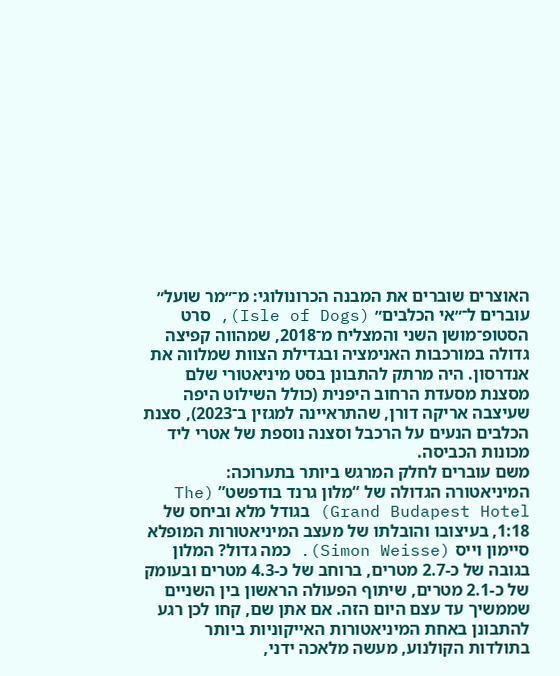האוצרים שוברים את המבנה הכרונולוגי: מ־״מר שועל״ עוברים ל־״אי הכלבים״ (Isle of Dogs), סרט הסטופ־מושן השני והמצליח מ־2018, שמהווה קפיצה גדולה במורכבות האנימציה ובגדילת הצוות שמלווה את אנדרסון. היה מרתק להתבונן בסט מיניאטורי שלם מסצנת מסעדת הרחוב היפנית (כולל השילוט היפה שעיצבה אריקה דורן, שהתראיינה למגזין ב־2023), סצנת הכלבים הנעים על הרכבל וסצנה נוספת של אטרי ליד מכונות הכביסה.
משם עוברים לחלק המרגש ביותר בתערוכה: המיניאטורה הגדולה של “מלון גרנד בודפשט” (The Grand Budapest Hotel) בגודל מלא וביחס של 1:18, בעיצובו והובלתו של מעצב המיניאטורות המופלא סיימון וייס (Simon Weisse). כמה גדול? המלון בגובה של כ-2.7 מטרים, ברוחב של כ-4.3 מטרים ובעומק של כ-2.1 מטרים, שיתוף הפעולה הראשון בין השניים שממשיך עד עצם היום הזה. אם אתן שם, קחו לכן רגע להתבונן באחת המיניאטורות האייקוניות ביותר בתולדות הקולנוע, מעשה מלאכה ידני,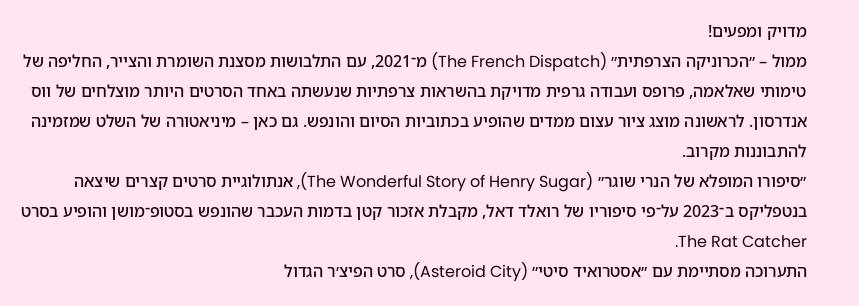מדויק ומפעים!
ממול – ״הכרוניקה הצרפתית״ (The French Dispatch) מ־2021, עם התלבושות מסצנת השומרת והצייר, החליפה של טימותי שאלאמה, פרופס ועבודה גרפית מדויקת בהשראות צרפתיות שנעשתה באחד הסרטים היותר מוצלחים של ווס אנדרסון. לראשונה מוצג ציור עצום ממדים שהופיע בכתוביות הסיום והונפש. גם כאן – מיניאטורה של השלט שמזמינה להתבוננות מקרוב.
״סיפורו המופלא של הנרי שוגר״ (The Wonderful Story of Henry Sugar), אנתולוגיית סרטים קצרים שיצאה בנטפליקס ב־2023 על־פי סיפוריו של רואלד דאל, מקבלת אזכור קטן בדמות העכבר שהונפש בסטופ־מושן והופיע בסרט The Rat Catcher.
התערוכה מסתיימת עם ״אסטרואיד סיטי״ (Asteroid City), סרט הפיצ׳ר הגדול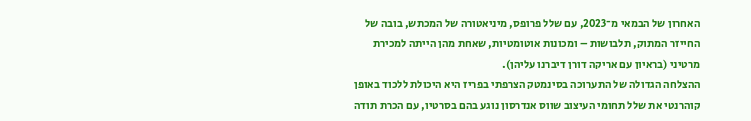האחרון של הבמאי מ־2023, עם שלל פרופס, מיניאטורה של המכתש, בובה של החייזר המתוק, תלבושות – ומכונות אוטומטיות, שאחת מהן הייתה למכירת מרטיני (בראיון עם אריקה דורן דיברנו עליהן).
ההצלחה הגדולה של התערוכה בסינמטק הצרפתי בפריז היא היכולת ללכוד באופן קוהרנטי את שלל תחומי העיצוב שווס אנדרסון נוגע בהם בסרטיו, עם הכרת תודה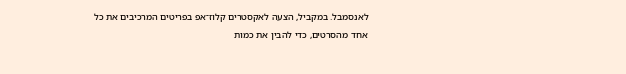לאנסמבל. במקביל, הצעה לאקסטרים קלוז־אפ בפריטים המרכיבים את כל אחד מהסרטים, כדי להבין את כמות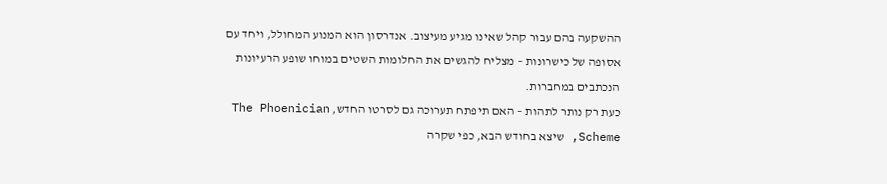ההשקעה בהם עבור קהל שאינו מגיע מעיצוב. אנדרסון הוא המנוע המחולל, ויחד עם אסופה של כישרונות – מצליח להגשים את החלומות השטים במוחו שופע הרעיונות הנכתבים במחברות.
כעת רק נותר לתהות – האם תיפתח תערוכה גם לסרטו החדש, The Phoenician Scheme, שיצא בחודש הבא, כפי שקרה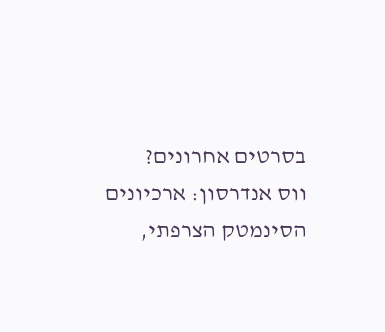בסרטים אחרונים?
ווס אנדרסון: ארכיונים
הסינמטק הצרפתי,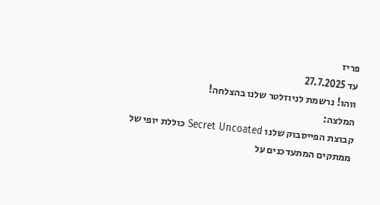פריז
עד 27.7.2025
ווהו! נרשמת לניוזלטר שלנו בהצלחה!
המלצה:
קבוצת הפייסבוק שלנו Secret Uncoated כוללת יופי של ממתקים המתעדכנים על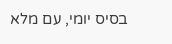בסיס יומי, עם מלא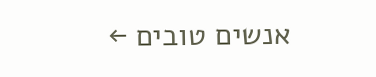אנשים טובים ←